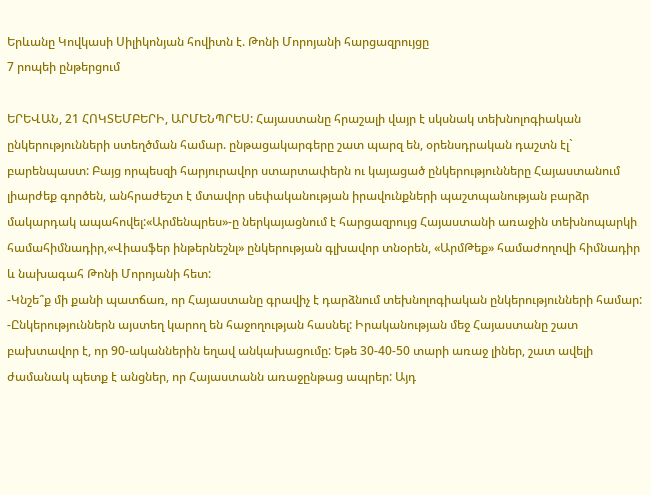Երևանը Կովկասի Սիլիկոնյան հովիտն է. Թոնի Մորոյանի հարցազրույցը
7 րոպեի ընթերցում

ԵՐԵՎԱՆ, 21 ՀՈԿՏԵՄԲԵՐԻ, ԱՐՄԵՆՊՐԵՍ: Հայաստանը հրաշալի վայր է սկսնակ տեխնոլոգիական ընկերությունների ստեղծման համար. ընթացակարգերը շատ պարզ են, օրենսդրական դաշտն էլ` բարենպաստ: Բայց որպեսզի հարյուրավոր ստարտափերն ու կայացած ընկերությունները Հայաստանում լիարժեք գործեն, անհրաժեշտ է մտավոր սեփականության իրավունքների պաշտպանության բարձր մակարդակ ապահովել:«Արմենպրես»-ը ներկայացնում է հարցազրույց Հայաստանի առաջին տեխնոպարկի համահիմնադիր,«Վիասֆեր ինթերնեշնլ» ընկերության գլխավոր տնօրեն, «ԱրմԹեք» համաժողովի հիմնադիր և նախագահ Թոնի Մորոյանի հետ:
-Կնշե՞ք մի քանի պատճառ, որ Հայաստանը գրավիչ է դարձնում տեխնոլոգիական ընկերությունների համար:
-Ընկերություններն այստեղ կարող են հաջողության հասնել: Իրականության մեջ Հայաստանը շատ բախտավոր է, որ 90-ականներին եղավ անկախացումը: Եթե 30-40-50 տարի առաջ լիներ, շատ ավելի ժամանակ պետք է անցներ, որ Հայաստանն առաջընթաց ապրեր: Այդ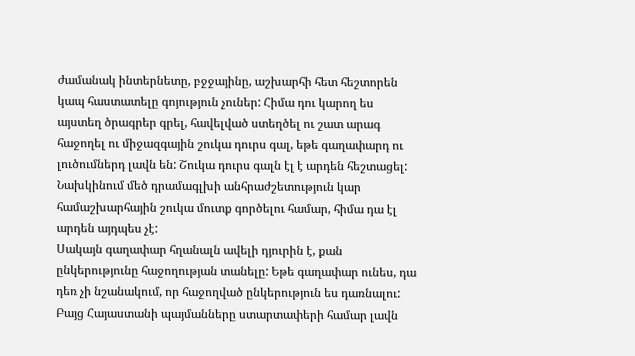ժամանակ ինտերնետը, բջջայինը, աշխարհի հետ հեշտորեն կապ հաստատելը գոյություն չուներ: Հիմա դու կարող ես այստեղ ծրագրեր գրել, հավելված ստեղծել ու շատ արագ հաջողել ու միջազգային շուկա դուրս գալ, եթե գաղափարդ ու լուծումներդ լավն են: Շուկա դուրս գալն էլ է արդեն հեշտացել: Նախկինում մեծ դրամագլխի անհրաժշետություն կար համաշխարհային շուկա մուտք գործելու համար, հիմա դա էլ արդեն այդպես չէ:
Սակայն գաղափար հղանալն ավելի դյուրին է, քան ընկերությունը հաջողության տանելը: Եթե գաղափար ունես, դա դեռ չի նշանակում, որ հաջողված ընկերություն ես դառնալու: Բայց Հայաստանի պայմանները ստարտափերի համար լավն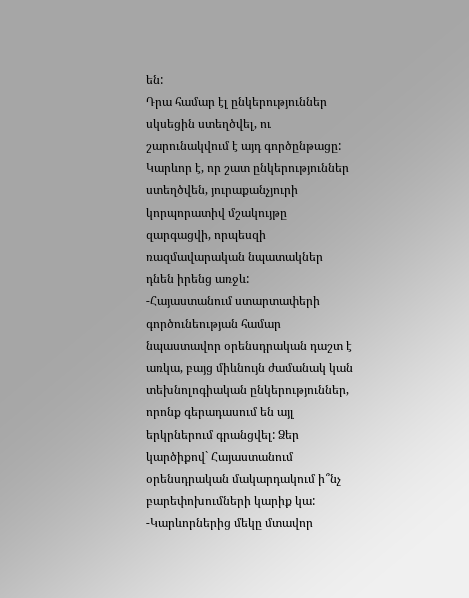են:
Դրա համար էլ ընկերություններ սկսեցին ստեղծվել, ու շարունակվում է այդ գործընթացը: Կարևոր է, որ շատ ընկերություններ ստեղծվեն, յուրաքանչյուրի կորպորատիվ մշակույթը զարգացվի, որպեսզի ռազմավարական նպատակներ դնեն իրենց առջև:
-Հայաստանում ստարտափերի գործունեության համար նպաստավոր օրենսդրական դաշտ է առկա, բայց միևնույն ժամանակ կան տեխնոլոգիական ընկերություններ, որոնք գերադասում են այլ երկրներում գրանցվել: Ձեր կարծիքով` Հայաստանում օրենսդրական մակարդակում ի՞նչ բարեփոխումների կարիք կա:
-Կարևորներից մեկը մտավոր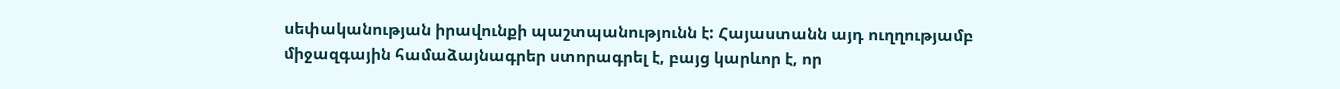սեփականության իրավունքի պաշտպանությունն է: Հայաստանն այդ ուղղությամբ միջազգային համաձայնագրեր ստորագրել է, բայց կարևոր է, որ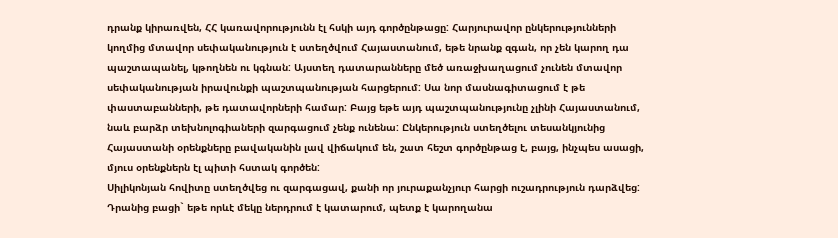դրանք կիրառվեն, ՀՀ կառավորությունն էլ հսկի այդ գործընթացը: Հարյուրավոր ընկերությունների կողմից մտավոր սեփականություն է ստեղծվում Հայաստանում, եթե նրանք զգան, որ չեն կարող դա պաշտապանել, կթողնեն ու կգնան: Այստեղ դատարանները մեծ առաջխաղացում չունեն մտավոր սեփականության իրավունքի պաշտպանության հարցերում: Սա նոր մասնագիտացում է թե փաստաբանների, թե դատավորների համար: Բայց եթե այդ պաշտպանությունը չլինի Հայաստանում, նաև բարձր տեխնոլոգիաների զարգացում չենք ունենա: Ընկերություն ստեղծելու տեսանկյունից Հայաստանի օրենքները բավականին լավ վիճակում են, շատ հեշտ գործընթաց է, բայց, ինչպես ասացի, մյուս օրենքներն էլ պիտի հստակ գործեն:
Սիլիկոնյան հովիտը ստեղծվեց ու զարգացավ, քանի որ յուրաքանչյուր հարցի ուշադրություն դարձվեց: Դրանից բացի` եթե որևէ մեկը ներդրում է կատարում, պետք է կարողանա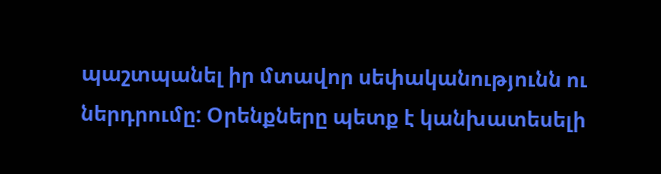պաշտպանել իր մտավոր սեփականությունն ու ներդրումը: Օրենքները պետք է կանխատեսելի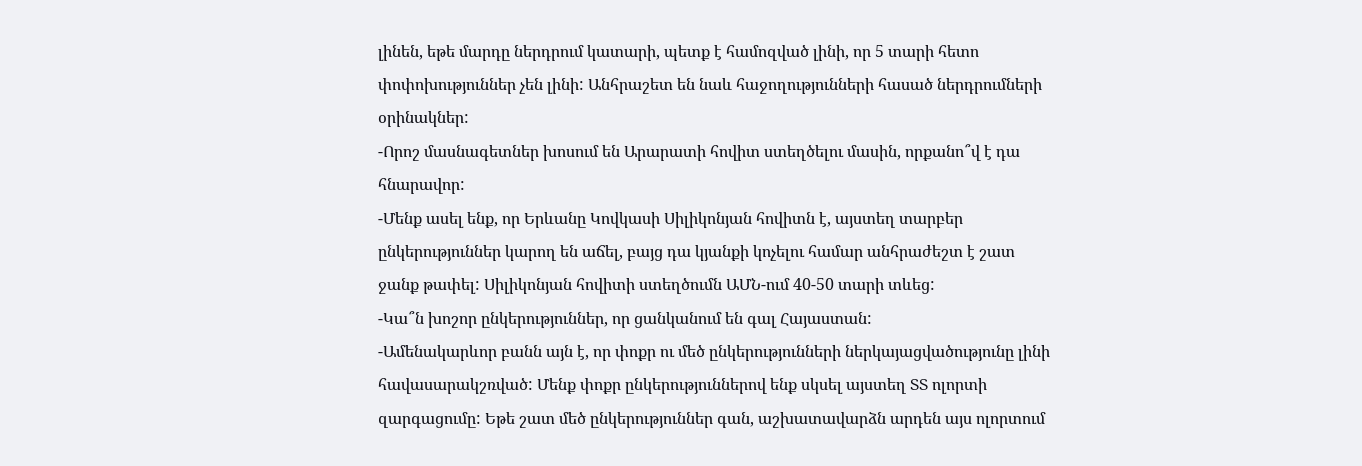լինեն, եթե մարդը ներդրում կատարի, պետք է համոզված լինի, որ 5 տարի հետո փոփոխություններ չեն լինի: Անհրաշետ են նաև հաջողությունների հասած ներդրումների օրինակներ:
-Որոշ մասնագետներ խոսում են Արարատի հովիտ ստեղծելու մասին, որքանո՞վ է դա հնարավոր:
-Մենք ասել ենք, որ Երևանը Կովկասի Սիլիկոնյան հովիտն է, այստեղ տարբեր ընկերություններ կարող են աճել, բայց դա կյանքի կոչելու համար անհրաժեշտ է շատ ջանք թափել: Սիլիկոնյան հովիտի ստեղծումն ԱՄՆ-ում 40-50 տարի տևեց:
-Կա՞ն խոշոր ընկերություններ, որ ցանկանում են գալ Հայաստան:
-Ամենակարևոր բանն այն է, որ փոքր ու մեծ ընկերությունների ներկայացվածությունը լինի հավասարակշռված: Մենք փոքր ընկերություններով ենք սկսել այստեղ ՏՏ ոլորտի զարգացումը: Եթե շատ մեծ ընկերություններ գան, աշխատավարձն արդեն այս ոլորտում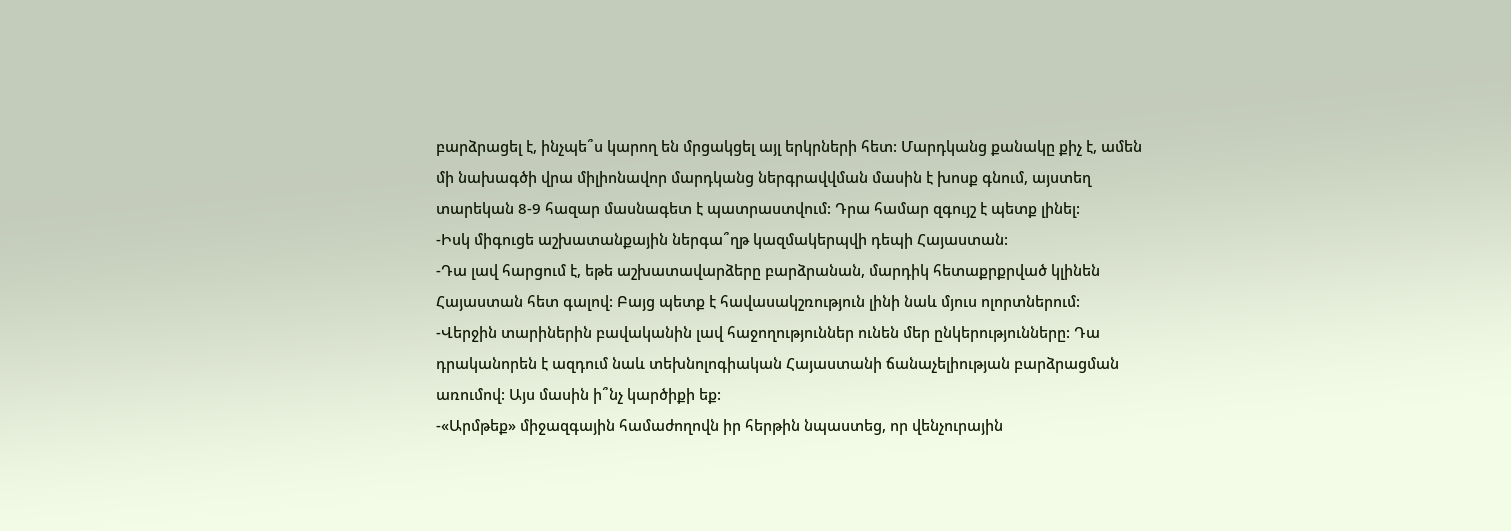բարձրացել է, ինչպե՞ս կարող են մրցակցել այլ երկրների հետ: Մարդկանց քանակը քիչ է, ամեն մի նախագծի վրա միլիոնավոր մարդկանց ներգրավվման մասին է խոսք գնում, այստեղ տարեկան 8-9 հազար մասնագետ է պատրաստվում: Դրա համար զգույշ է պետք լինել:
-Իսկ միգուցե աշխատանքային ներգա՞ղթ կազմակերպվի դեպի Հայաստան:
-Դա լավ հարցում է, եթե աշխատավարձերը բարձրանան, մարդիկ հետաքրքրված կլինեն Հայաստան հետ գալով: Բայց պետք է հավասակշռություն լինի նաև մյուս ոլորտներում:
-Վերջին տարիներին բավականին լավ հաջողություններ ունեն մեր ընկերությունները: Դա դրականորեն է ազդում նաև տեխնոլոգիական Հայաստանի ճանաչելիության բարձրացման առումով: Այս մասին ի՞նչ կարծիքի եք:
-«Արմթեք» միջազգային համաժողովն իր հերթին նպաստեց, որ վենչուրային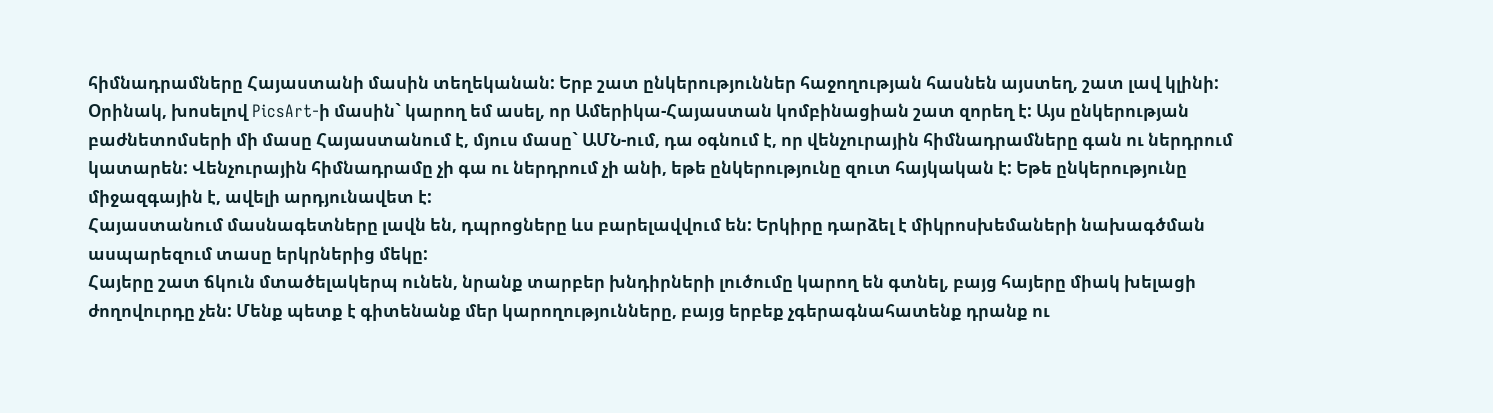հիմնադրամները Հայաստանի մասին տեղեկանան: Երբ շատ ընկերություններ հաջողության հասնեն այստեղ, շատ լավ կլինի: Օրինակ, խոսելով PicsArt-ի մասին` կարող եմ ասել, որ Ամերիկա-Հայաստան կոմբինացիան շատ զորեղ է: Այս ընկերության բաժնետոմսերի մի մասը Հայաստանում է, մյուս մասը` ԱՄՆ-ում, դա օգնում է, որ վենչուրային հիմնադրամները գան ու ներդրում կատարեն: Վենչուրային հիմնադրամը չի գա ու ներդրում չի անի, եթե ընկերությունը զուտ հայկական է: Եթե ընկերությունը միջազգային է, ավելի արդյունավետ է:
Հայաստանում մասնագետները լավն են, դպրոցները ևս բարելավվում են: Երկիրը դարձել է միկրոսխեմաների նախագծման ասպարեզում տասը երկրներից մեկը:
Հայերը շատ ճկուն մտածելակերպ ունեն, նրանք տարբեր խնդիրների լուծումը կարող են գտնել, բայց հայերը միակ խելացի ժողովուրդը չեն: Մենք պետք է գիտենանք մեր կարողությունները, բայց երբեք չգերագնահատենք դրանք ու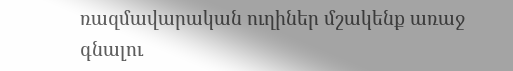ռազմավարական ուղիներ մշակենք առաջ գնալու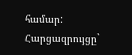համար:
Հարցազրույցը`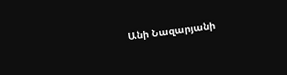Անի Նազարյանի